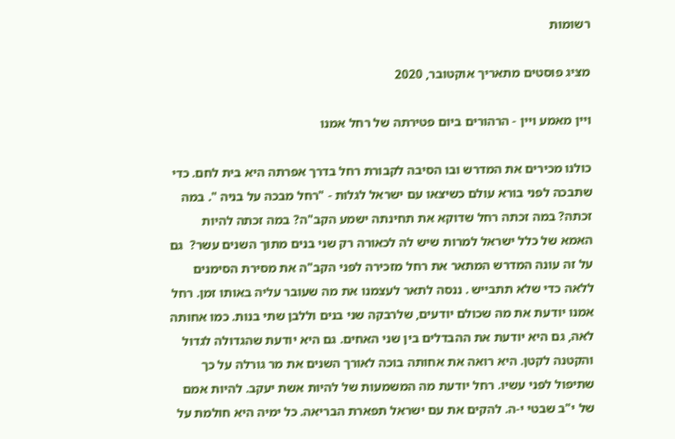רשומות

מציג פוסטים מתאריך אוקטובר, 2020

ויין מאמע ויין - הרהורים ביום פטירתה של רחל אמנו

כולנו מכירים את המדרש ובו הסיבה לקבורת רחל בדרך אפרתה היא בית לחם. כדי שתבכה לפני בורא עולם כשיצאו עם ישראל לגלות - "רחל מבכה על בניה ". במה זכתה? במה זכתה רחל שדוקא את תחינתה ישמע הקב"ה? במה זכתה להיות האמא של כלל ישראל למרות שיש לה לכאורה רק שני בנים מתוך השנים עשר?  גם על זה עונה המדרש המתאר את רחל מזכירה לפני הקב"ה את מסירת הסימנים ללאה כדי שלא תתבייש . ננסה לתאר לעצמנו את מה שעובר עליה באותו זמן. רחל אמנו יודעת את מה שכולם יודעים, שלרבקה שני בנים וללבן שתי בנות. כמו אחותה לאה, גם היא יודעת את ההבדלים בין שני האחים. גם היא יודעת שהגדולה לגדול והקטנה לקטן. היא רואה את אחותה בוכה לאורך השנים את מר גורלה על כך שתיפול לפני עשיו. רחל יודעת מה המשמעות של להיות אשת יעקב. להיות אמם של י"ב שבטי י-ה. להקים את עם ישראל תפארת הבריאה. כל ימיה היא חולמת על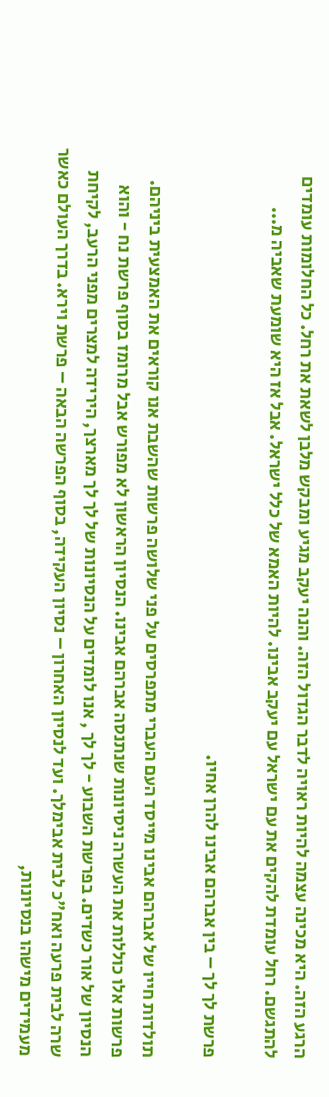הרגע הזה. היא מכינה עצמה להיות ראויה לדבר הגדול הזה. והנה יעקב מגיע ומבקש מלבן לשאת את רחל. כל החלומות עומדים להתגשם. רחל עומדת להקים את עם ישראל עם יעקב אבינו. להיות האמא של כלל ישראל. אבל אז היא שומעת שאביה מ...

פרשת לך לך – בין אברהם אבינו להרן אחיו.

תולדות חייו של אברהם אבינו מייסד העם העברי מתפרסים על פני שלושה פרשות שהשבת אנו קוראים את האמצעית ביניהם. פרשות אלו כוללות את העשרה ניסיונות שנתנסה אברהם אבינו. הנסיון הראשון לא מפורש אבל מרומז בסוף פרשת נח - והוא הנסיון של אור כשדים. בפרשת השבוע - לך לך , אנו לומדים על הנסיונות של לך לך מארצך, הירידה למצרים מפני הרעב, לקיחת שרה לבית פרעה ואח"כ לבית אבימלך. ועד לנסיון האחרון – נסיון העקידה, בסוף הפרשה הבאה – פרשת וירא. בדרך העולם כאשר מעמידים מישהו בנסיונות,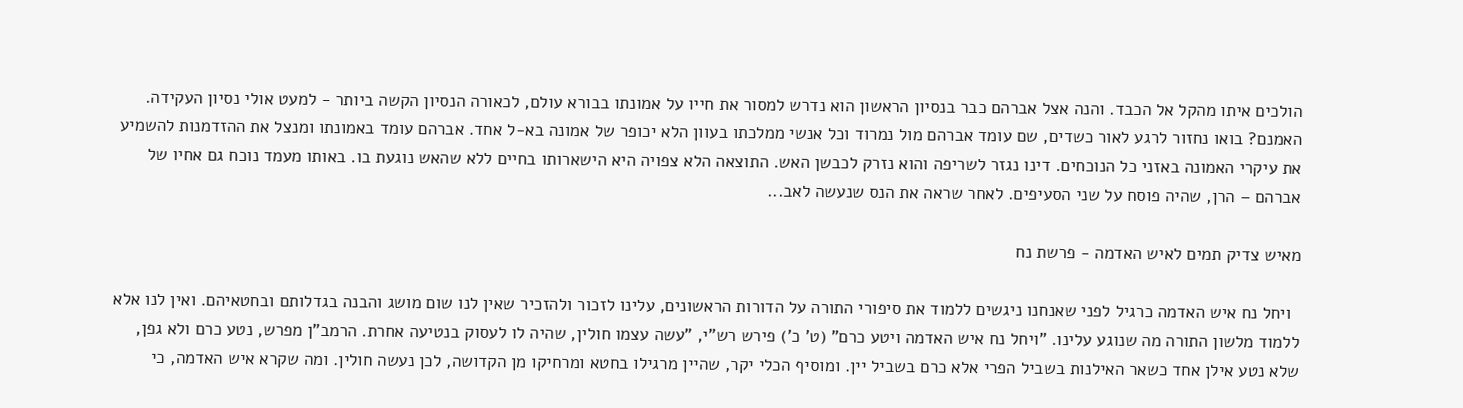הולכים איתו מהקל אל הכבד. והנה אצל אברהם כבר בנסיון הראשון הוא נדרש למסור את חייו על אמונתו בבורא עולם, לכאורה הנסיון הקשה ביותר - למעט אולי נסיון העקידה. האמנם? בואו נחזור לרגע לאור כשדים, שם עומד אברהם מול נמרוד וכל אנשי ממלכתו בעוון הלא יכופר של אמונה בא-ל אחד. אברהם עומד באמונתו ומנצל את ההזדמנות להשמיע את עיקרי האמונה באזני כל הנוכחים. דינו נגזר לשריפה והוא נזרק לכבשן האש. התוצאה הלא צפויה היא הישארותו בחיים ללא שהאש נוגעת בו. באותו מעמד נוכח גם אחיו של אברהם – הרן, שהיה פוסח על שני הסעיפים. לאחר שראה את הנס שנעשה לאב...

מאיש צדיק תמים לאיש האדמה - פרשת נח

  ויחל נח איש האדמה כרגיל לפני שאנחנו ניגשים ללמוד את סיפורי התורה על הדורות הראשונים, עלינו לזכור ולהזכיר שאין לנו שום מושג והבנה בגדלותם ובחטאיהם. ואין לנו אלא ללמוד מלשון התורה מה שנוגע עלינו. "ויחל נח איש האדמה ויטע כרם" (ט' כ') פירש רש"י, "עשה עצמו חולין, שהיה לו לעסוק בנטיעה אחרת. הרמב"ן מפרש, נטע כרם ולא גפן, שלא נטע אילן אחד כשאר האילנות בשביל הפרי אלא כרם בשביל יין. ומוסיף הכלי יקר, שהיין מרגילו בחטא ומרחיקו מן הקדושה, לכן נעשה חולין. ומה שקרא איש האדמה, כי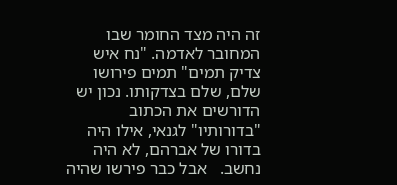זה היה מצד החומר שבו המחובר לאדמה. "נח איש צדיק תמים" תמים פירושו שלם, שלם בצדקותו. נכון יש הדורשים את הכתוב "בדורותיו" לגנאי, אילו היה בדורו של אברהם, לא היה נחשב.   אבל כבר פירשו שהיה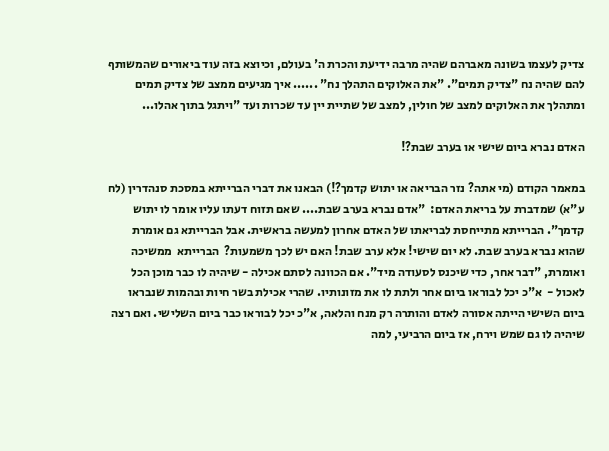צדיק לעצמו בשונה מאברהם שהיה מרבה ידיעת והכרת ה' בעולם, וכיוצא בזה עוד ביאורים שהמשותף להם שהיה נח "צדיק תמים". "את האלוקים התהלך נח" ...... איך מגיעים ממצב של צדיק תמים ומתהלך את האלוקים למצב של חולין, למצב של שתיית יין עד שכרות ועד "ויתגל בתוך אהלו...

האדם נברא ביום שישי או בערב שבת?!

במאמר הקודם (מי אתה? נזר הבריאה או יתוש קדמך?!) הבאנו את דברי הברייתא במסכת סנהדרין (לח ע"א) שמדברת על בריאת האדם:  "אדם נברא בערב שבת.... שאם תזוח דעתו עליו אומר לו יתוש קדמך". הברייתא מתייחסת לבריאתו של האדם אחרון למעשה בראשית. אבל הברייתא גם אומרת שהוא נברא בערב שבת. לא יום שישי! אלא ערב שבת! האם יש לכך משמעות?  הברייתא  ממשיכה  ואומרת, "דבר אחר, כדי שיכנס לסעודה מיד". אם הכוונה לסתם אכילה - שיהיה לו כבר מוכן הכל לאכול -  א"כ יכל לבוראו ביום אחר ולתת לו את מזונותיו. שהרי אכילת בשר חיות ובהמות שנבראו ביום השישי הייתה אסורה לאדם והותרה רק מנח והלאה, א"כ יכל לבוראו כבר ביום השלישי. ואם רצה שיהיה לו גם שמש וירח, אז ביום הרביעי, למה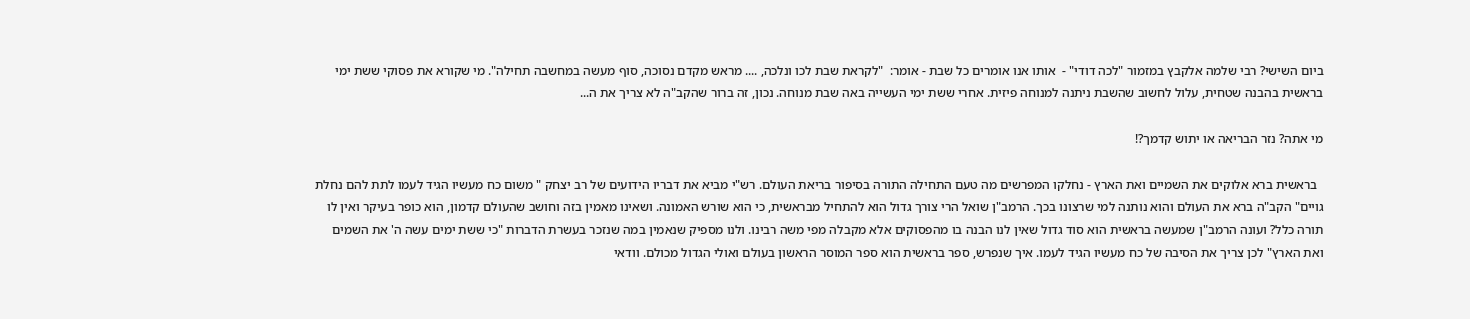ביום השישי? רבי שלמה אלקבץ במזמור "לכה דודי" -  אותו אנו אומרים כל שבת - אומר:  "לקראת שבת לכו ונלכה, .... מראש מקדם נסוכה, סוף מעשה במחשבה תחילה". מי שקורא את פסוקי ששת ימי בראשית בהבנה שטחית, עלול לחשוב שהשבת ניתנה למנוחה פיזית. אחרי ששת ימי העשייה באה שבת מנוחה. נכון, זה ברור שהקב"ה לא צריך את ה...

מי אתה? נזר הבריאה או יתוש קדמך?!

  בראשית ברא אלוקים את השמיים ואת הארץ - נחלקו המפרשים מה טעם התחילה התורה בסיפור בריאת העולם. רש"י מביא את דבריו הידועים של רב יצחק " משום כח מעשיו הגיד לעמו לתת להם נחלת גויים" הקב"ה ברא את העולם והוא נותנה למי שרצונו בכך. הרמב"ן שואל הרי צורך גדול הוא להתחיל מבראשית, כי הוא שורש האמונה. ושאינו מאמין בזה וחושב שהעולם קדמון, הוא כופר בעיקר ואין לו תורה כלל? ועונה הרמב"ן שמעשה בראשית הוא סוד גדול שאין לנו הבנה בו מהפסוקים אלא מקבלה מפי משה רבינו. ולנו מספיק שנאמין במה שנזכר בעשרת הדברות "כי ששת ימים עשה ה' את השמים ואת הארץ" לכן צריך את הסיבה של כח מעשיו הגיד לעמו. איך שנפרש, ספר בראשית הוא ספר המוסר הראשון בעולם ואולי הגדול מכולם. וודאי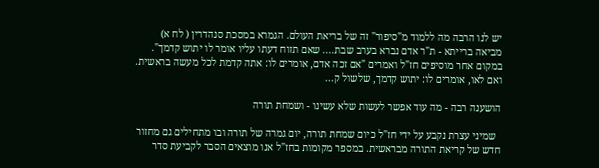יש לנו הרבה מה ללמוד מ"סיפור" זה של בריאת העולם. הגמרא במסכת סנהדרין ( לח א)  מביאה ברייתא - ת"ר אדם נברא בערב שבת.... שאם תזוח דעתו עליו אומר לו יתוש קדמך". במקום אחר מוסיפים חז"ל ואמרים "אם זכה אדם, אומרים לו: אתה קדמת לכל מעשה בראשית. ואם לאו, אומרים לו: יתוש קדמך, שלשול ק...

הושענה רבה - מה עוד אפשר לעשות שלא עשינו - ושמחת תורה

  שמיני עצרת נקבע על ידי חז"ל כיום שמחת תורה, יום גמרה של תורה ובו מתחילים גם מחזור חדש של קריאת התורה מבראשית. במספר מקומות בחז"ל אנו מוצאים הסבר לקביעת סדר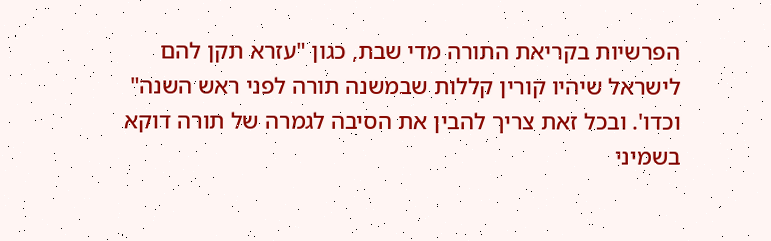הפרשיות בקריאת התורה מדי שבת, כגון "עזרא תקן להם לישראל שיהיו קורין קללות שבמשנה תורה לפני ראש השנה" וכדו'. ובכל זאת צריך להבין את הסיבה לגמרה של תורה דוקא בשמיני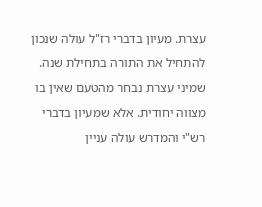עצרת. מעיון בדברי רז"ל עולה שנכון להתחיל את התורה בתחילת שנה. שמיני עצרת נבחר מהטעם שאין בו מצווה יחודית. אלא שמעיון בדברי רש"י והמדרש עולה עניין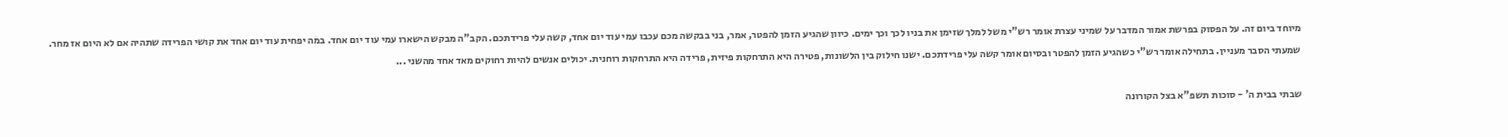מיוחד ביום זה. על הפסוק בפרשת אמור המדבר על שמיני עצרת אומר רש"י משל למלך שזימן את בניו לכך וכך ימים. כיוון שהגיע הזמן להפטר, אמר, בני בבקשה מכם עכבו עמי עוד יום אחד, קשה עלי פרידתכם. הקב"ה מבקש הישארו עמי עוד יום אחד. במה יפחית עוד יום אחד את קושי הפרידה שתהיה אם לא היום אז מחר. שמעתי הסבר מעניין. בתחילה אומר רש"י כשהגיע הזמן להפטר ובסיום אומר קשה עלי פרידתכם. ישנו חילוק בין הלשונות, פטירה היא התרחקות פיזית, פרידה היא התרחקות רוחנית. יכולים אנשים להיות רחוקים מאד אחד מהשני ...

שבתי בבית ה' - סוכות תשפ"א בצל הקורונה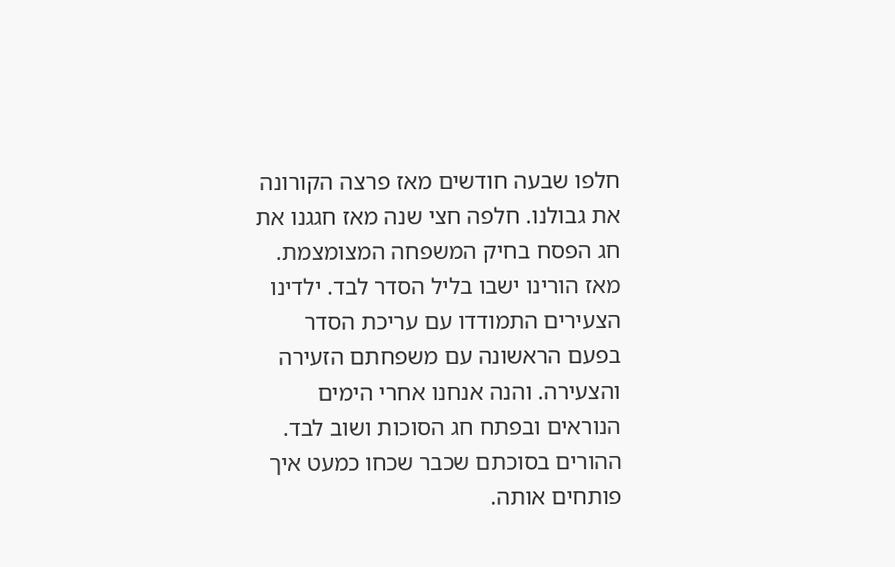חלפו שבעה חודשים מאז פרצה הקורונה את גבולנו. חלפה חצי שנה מאז חגגנו את חג הפסח בחיק המשפחה המצומצמת. מאז הורינו ישבו בליל הסדר לבד. ילדינו הצעירים התמודדו עם עריכת הסדר בפעם הראשונה עם משפחתם הזעירה והצעירה. והנה אנחנו אחרי הימים הנוראים ובפתח חג הסוכות ושוב לבד. ההורים בסוכתם שכבר שכחו כמעט איך פותחים אותה.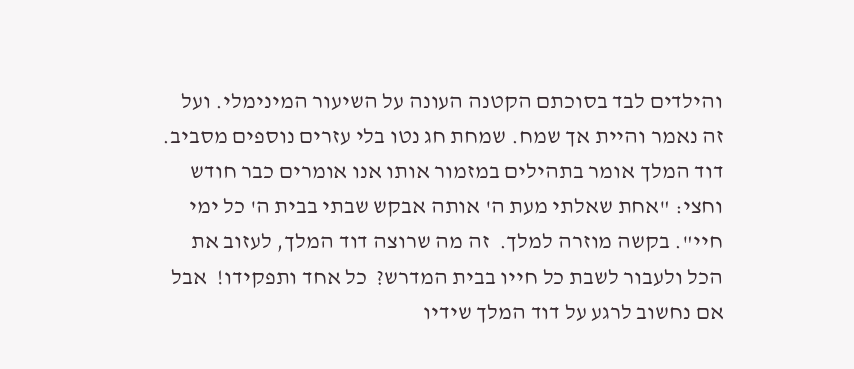והילדים לבד בסוכתם הקטנה העונה על השיעור המינימלי. ועל זה נאמר והיית אך שמח. שמחת חג נטו בלי עזרים נוספים מסביב. דוד המלך אומר בתהילים במזמור אותו אנו אומרים כבר חודש וחצי: "אחת שאלתי מעת ה' אותה אבקש שבתי בבית ה' כל ימי חיי". בקשה מוזרה למלך.  זה מה שרוצה דוד המלך, לעזוב את הכל ולעבור לשבת כל חייו בבית המדרש?  כל אחד ותפקידו!  אבל אם נחשוב לרגע על דוד המלך שידיו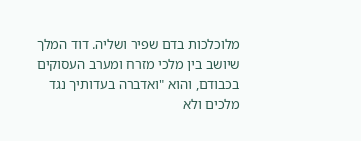מלוכלכות בדם שפיר ושליה. דוד המלך שיושב בין מלכי מזרח ומערב העסוקים בכבודם, והוא "ואדברה בעדותיך נגד מלכים ולא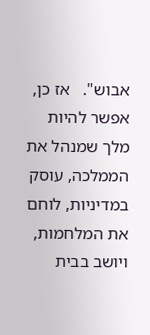אבוש".   אז כן, אפשר להיות מלך שמנהל את הממלכה, עוסק במדיניות, לוחם את המלחמות, ויושב בבית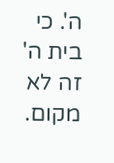ה'. כי בית ה' זה לא מקום.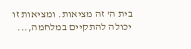בית ה' זה מציאות. ומציאות זו יכולה להתקיים במלחמה,...